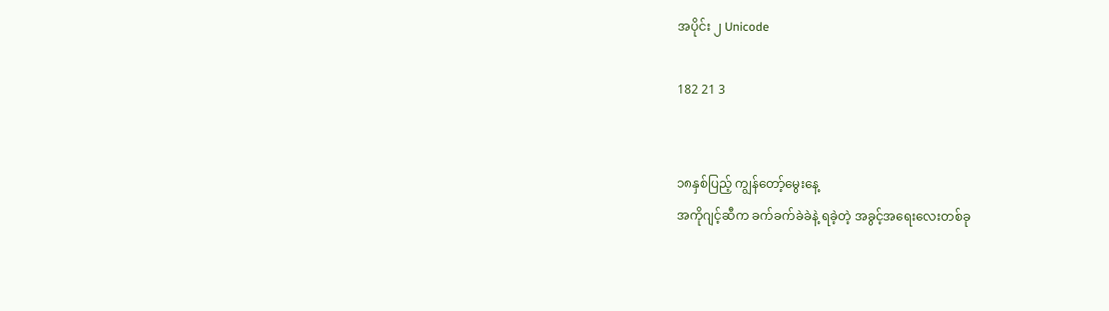အပိုင်း ၂ Unicode

182 21 3


၁၈နှစ်ပြည့် ကျွန်တော့်မွေးနေ့
အကိုဂျင့်ဆီက ခက်ခက်ခဲခဲနဲ့ ရခဲ့တဲ့ အခွင့်အရေးလေးတစ်ခု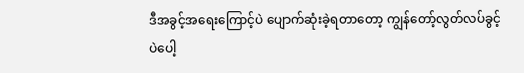ဒီအ‌ခွင့်အရေးကြောင့်ပဲ ပျောက်ဆုံးခဲ့ရတာတော့ ကျွန်တော့်လွတ်လပ်ခွင့်ပဲပေါ့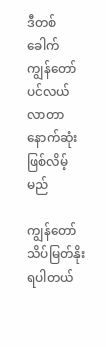ဒီတစ်ခေါက် ကျွန်တော်ပင်လယ်လာတာ နောက်ဆုံးဖြစ်လိမ့်မည်

ကျွန်တော် သိပ်မြတ်နိုးရပါတယ်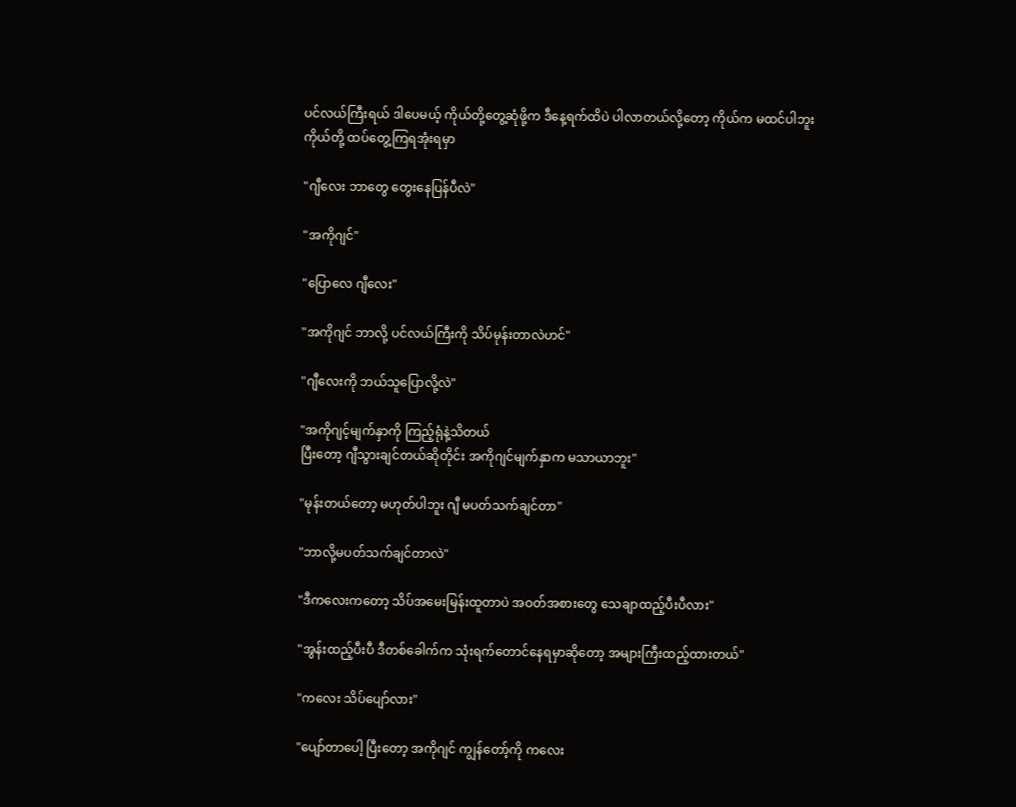ပင်လယ်ကြီးရယ် ဒါပေမယ့် ကိုယ်တို့တွေ့ဆုံဖို့က ဒီနေ့ရက်ထိပဲ ပါလာတယ်လို့တော့ ကိုယ်က မထင်ပါဘူး
ကိုယ်တို့ ထပ်တွေ့ကြရအုံးရမှာ

"ဂျီလေး ဘာတွေ တွေးနေပြန်ပီလဲ"

"အကိုဂျင်"

"ပြောလေ ဂျီလေး"

"အကိုဂျင် ဘာလို့ ပင်လယ်ကြီးကို သိပ်မုန်းတာလဲဟင်"

"ဂျီလေးကို ဘယ်သူပြောလို့လဲ"

"အကိုဂျင့်မျက်နှာကို ကြည့်ရုံနဲ့သိတယ်
ပြီးတော့ ဂျီသွားချင်တယ်ဆိုတိုင်း အကိုဂျင်မျက်နှာက မသာယာဘူး"

"မုန်းတယ်တော့ မဟုတ်ပါဘူး ဂျီ မပတ်သက်ချင်တာ"

"ဘာလို့မပတ်သက်ချင်တာလဲ"

"ဒီကလေးကတော့ သိပ်အမေးမြန်းထူတာပဲ အဝတ်အစားတွေ သေချာထည့်ပီးပီလား"

"အွန်းထည့်ပီးပီ ဒီတစ်ခေါက်‌က သုံးရက်တောင်နေရမှာဆိုတော့ အများကြီးထည့်ထားတယ်"

"ကလေး သိပ်ပျော်လား"

"ပျော်တာပေါ့ ပြီးတော့ အကိုဂျင် ကျွန်တော့်ကို ကလေး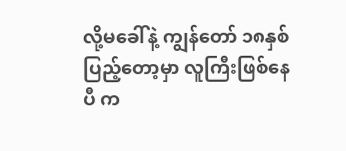လို့မခေါ်နဲ့ ကျွန်တော် ၁၈နှစ်ပြည့်တော့မှာ လူကြီးဖြစ်နေပီ က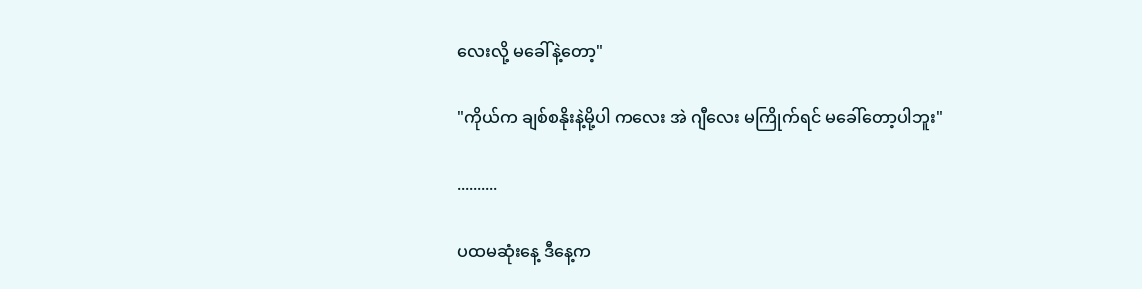လေးလို့ မခေါ်နဲ့တော့"

"ကိုယ်က ချစ်စနိုးနဲ့မို့ပါ ကလေး အဲ ဂျီလေး မကြိုက်ရင် မခေါ်တော့ပါဘူး"

..........

ပထမဆုံးနေ့ ဒီနေ့က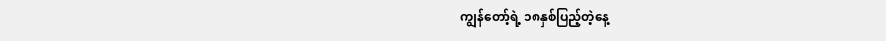ကျွန်တော့်ရဲ့ ၁၈နှစ်ပြည့်တဲ့နေ့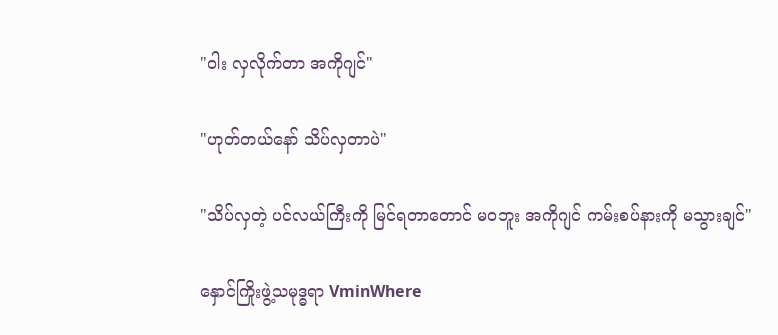"ဝါး လှလိုက်တာ အကိုဂျင်"

"ဟုတ်တယ်နော် သိပ်လှတာပဲ"

"သိပ်လှတဲ့ ပင်လယ်ကြီးကို မြင်ရတာတောင် မဝဘူး အကိုဂျင် ကမ်းစပ်နားကို မသွားချင်"

နှောင်ကြိုးဖွဲ့သမုဒ္ဓရာ VminWhere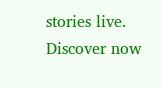stories live. Discover now